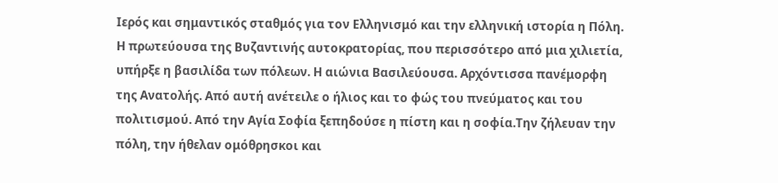Ιερός και σημαντικός σταθμός για τον Ελληνισμό και την ελληνική ιστορία η Πόλη. Η πρωτεύουσα της Βυζαντινής αυτοκρατορίας, που περισσότερο από μια χιλιετία, υπήρξε η βασιλίδα των πόλεων. Η αιώνια Βασιλεύουσα. Αρχόντισσα πανέμορφη της Ανατολής. Από αυτή ανέτειλε ο ήλιος και το φώς του πνεύματος και του πολιτισμού. Από την Αγία Σοφία ξεπηδούσε η πίστη και η σοφία.Την ζήλευαν την πόλη, την ήθελαν ομόθρησκοι και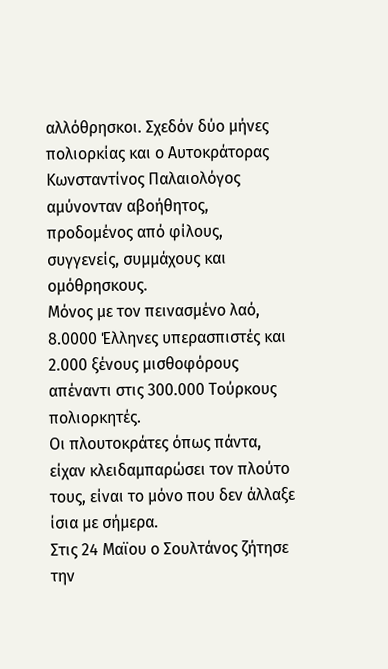αλλόθρησκοι. Σχεδόν δύο μήνες πολιορκίας και ο Αυτοκράτορας Κωνσταντίνος Παλαιολόγος αμύνονταν αβοήθητος, προδομένος από φίλους, συγγενείς, συμμάχους και ομόθρησκους.
Μόνος με τον πεινασμένο λαό, 8.0000 Έλληνες υπερασπιστές και 2.000 ξένους μισθοφόρους απέναντι στις 300.000 Τούρκους πολιορκητές.
Οι πλουτοκράτες όπως πάντα, είχαν κλειδαμπαρώσει τον πλούτο τους, είναι το μόνο που δεν άλλαξε ίσια με σήμερα.
Στις 24 Μαϊου ο Σουλτάνος ζήτησε την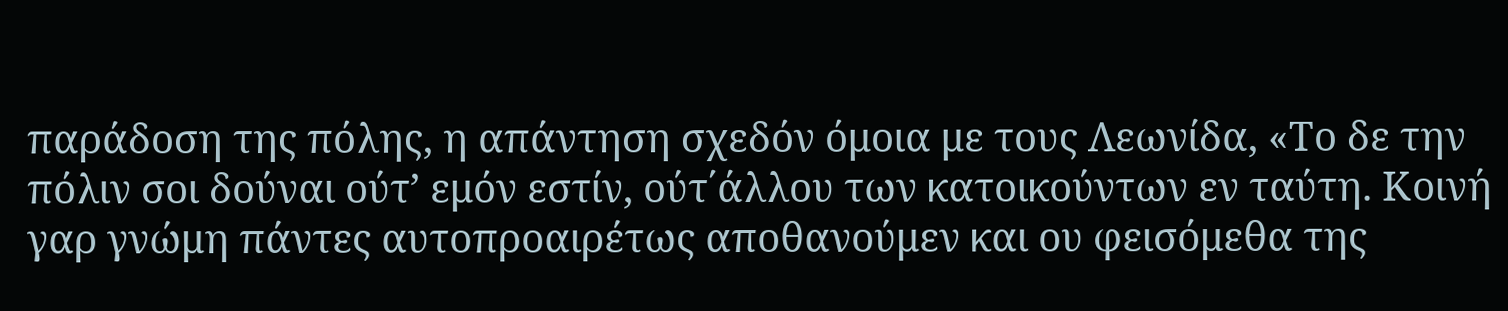παράδοση της πόλης, η απάντηση σχεδόν όμοια με τους Λεωνίδα, «Το δε την πόλιν σοι δούναι ούτ’ εμόν εστίν, ούτ΄άλλου των κατοικούντων εν ταύτη. Κοινή γαρ γνώμη πάντες αυτοπροαιρέτως αποθανούμεν και ου φεισόμεθα της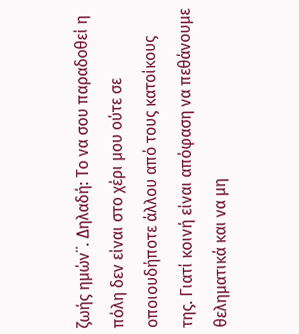ζωής ημών¨. Δηλαδή: Το να σου παραδοθεί η πόλη δεν είναι στο χέρι μου ούτε σε οποιουδήποτε άλλου από τους κατοίκους της. Γιατί κοινή είναι απόφαση να πεθάνουμε θεληματικά και να μη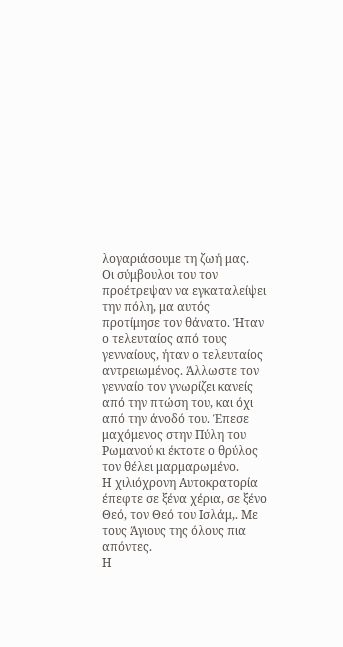λογαριάσουμε τη ζωή μας.
Οι σύμβουλοι του τον προέτρεψαν να εγκαταλείψει την πόλη, μα αυτός προτίμησε τον θάνατο. Ήταν ο τελευταίος από τους γενναίους, ήταν ο τελευταίος αντρειωμένος. Άλλωστε τον γενναίο τον γνωρίζει κανείς από την πτώση του, και όχι από την άνοδό του. Έπεσε μαχόμενος στην Πύλη του Ρωμανού κι έκτοτε ο θρύλος τον θέλει μαρμαρωμένο.
Η χιλιόχρονη Αυτοκρατορία έπεφτε σε ξένα χέρια, σε ξένο Θεό, τον Θεό του Ισλάμ,. Με τους Άγιους της όλους πια απόντες.
Η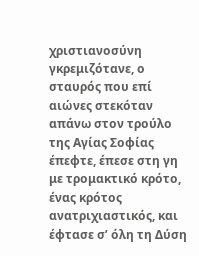χριστιανοσύνη γκρεμιζότανε, ο σταυρός που επί αιώνες στεκόταν απάνω στον τρούλο της Αγίας Σοφίας έπεφτε, έπεσε στη γη με τρομακτικό κρότο, ένας κρότος ανατριχιαστικός, και έφτασε σ’ όλη τη Δύση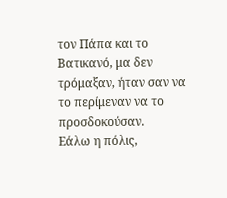τον Πάπα και το Βατικανό, μα δεν τρόμαξαν, ήταν σαν να το περίμεναν να το προσδοκούσαν.
Εάλω η πόλις,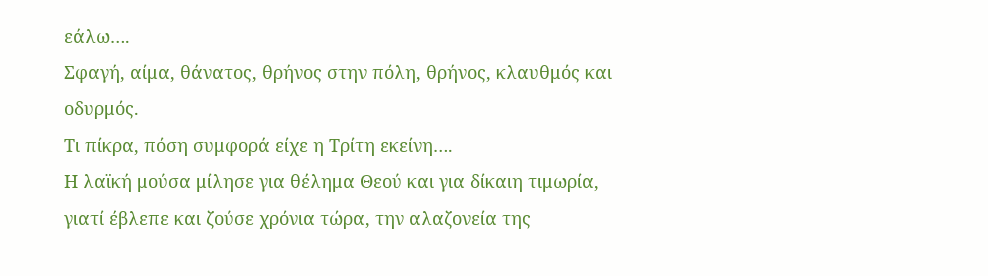εάλω….
Σφαγή, αίμα, θάνατος, θρήνος στην πόλη, θρήνος, κλαυθμός και οδυρμός.
Τι πίκρα, πόση συμφορά είχε η Τρίτη εκείνη….
Η λαϊκή μούσα μίλησε για θέλημα Θεού και για δίκαιη τιμωρία, γιατί έβλεπε και ζούσε χρόνια τώρα, την αλαζονεία της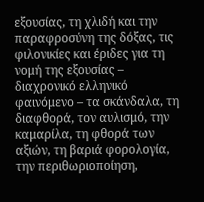εξουσίας, τη χλιδή και την παραφροσύνη της δόξας, τις φιλονικίες και έριδες για τη νομή της εξουσίας – διαχρονικό ελληνικό φαινόμενο – τα σκάνδαλα, τη διαφθορά, τον αυλισμό, την καμαρίλα, τη φθορά των αξιών, τη βαριά φορολογία, την περιθωριοποίηση,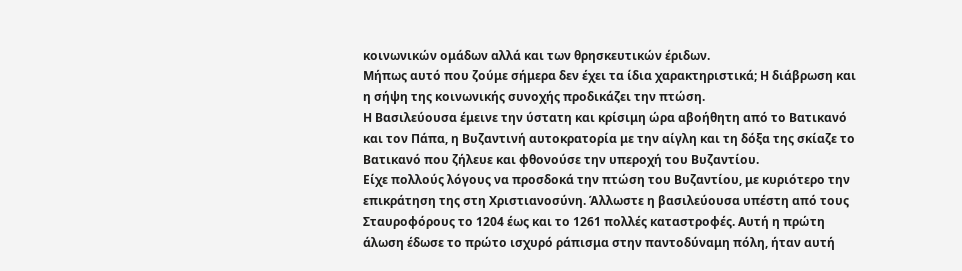κοινωνικών ομάδων αλλά και των θρησκευτικών έριδων.
Μήπως αυτό που ζούμε σήμερα δεν έχει τα ίδια χαρακτηριστικά; Η διάβρωση και η σήψη της κοινωνικής συνοχής προδικάζει την πτώση.
Η Βασιλεύουσα έμεινε την ύστατη και κρίσιμη ώρα αβοήθητη από το Βατικανό και τον Πάπα, η Βυζαντινή αυτοκρατορία με την αίγλη και τη δόξα της σκίαζε το Βατικανό που ζήλευε και φθονούσε την υπεροχή του Βυζαντίου.
Είχε πολλούς λόγους να προσδοκά την πτώση του Βυζαντίου, με κυριότερο την επικράτηση της στη Χριστιανοσύνη. Άλλωστε η βασιλεύουσα υπέστη από τους Σταυροφόρους το 1204 έως και το 1261 πολλές καταστροφές. Αυτή η πρώτη άλωση έδωσε το πρώτο ισχυρό ράπισμα στην παντοδύναμη πόλη, ήταν αυτή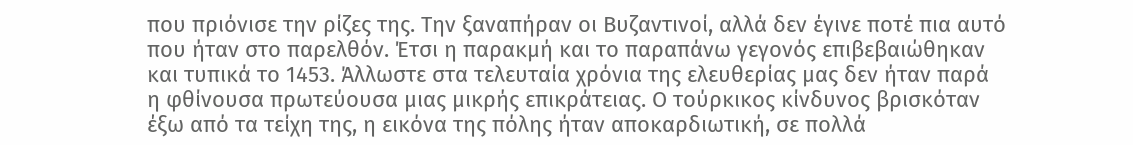που πριόνισε την ρίζες της. Την ξαναπήραν οι Βυζαντινοί, αλλά δεν έγινε ποτέ πια αυτό που ήταν στο παρελθόν. Έτσι η παρακμή και το παραπάνω γεγονός επιβεβαιώθηκαν και τυπικά το 1453. Άλλωστε στα τελευταία χρόνια της ελευθερίας μας δεν ήταν παρά η φθίνουσα πρωτεύουσα μιας μικρής επικράτειας. Ο τούρκικος κίνδυνος βρισκόταν έξω από τα τείχη της, η εικόνα της πόλης ήταν αποκαρδιωτική, σε πολλά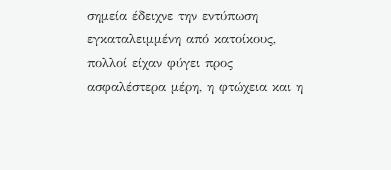σημεία έδειχνε την εντύπωση εγκαταλειμμένη από κατοίκους, πολλοί είχαν φύγει προς ασφαλέστερα μέρη, η φτώχεια και η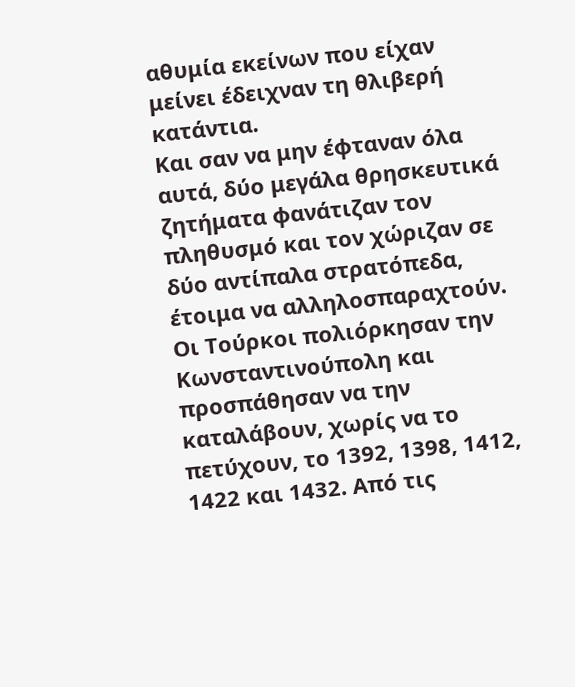αθυμία εκείνων που είχαν μείνει έδειχναν τη θλιβερή κατάντια.
Και σαν να μην έφταναν όλα αυτά, δύο μεγάλα θρησκευτικά ζητήματα φανάτιζαν τον πληθυσμό και τον χώριζαν σε δύο αντίπαλα στρατόπεδα, έτοιμα να αλληλοσπαραχτούν.
Οι Τούρκοι πολιόρκησαν την Κωνσταντινούπολη και προσπάθησαν να την καταλάβουν, χωρίς να το πετύχουν, το 1392, 1398, 1412, 1422 και 1432. Από τις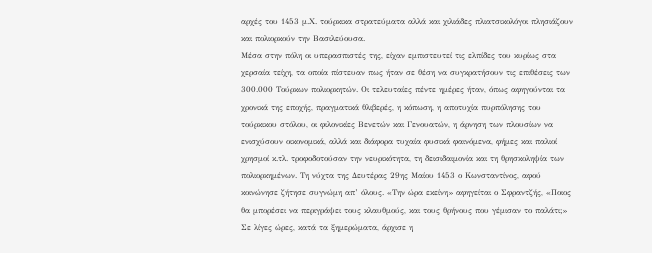αρχές του 1453 μ.Χ. τούρκικα στρατεύματα αλλά και χιλιάδες πλιατσικολόγοι πλησιάζουν και πολιορκούν την Βασιλεύουσα.
Μέσα στην πόλη οι υπερασπιστές της, είχαν εμπιστευτεί τις ελπίδες του κυρίως στα χερσαία τείχη, τα οποία πίστευαν πως ήταν σε θέση να συγκρατήσουν τις επιθέσεις των 300.000 Τούρκων πολιορκητών. Οι τελευταίες πέντε ημέρες ήταν, όπως αφηγούνται τα χρονικά της εποχής, πραγματικά θλιβερές, η κόπωση, η αποτυχία πυρπόλησης του τούρκικου στόλου, οι φιλονικίες Βενετών και Γενουατών, η άρνηση των πλουσίων να ενισχύσουν οικονομικά, αλλά και διάφορα τυχαία φυσικά φαινόμενα, φήμες και παλιοί χρησμοί κ.τλ. τροφοδοτούσαν την νευρικότητα, τη δεισιδαιμονία και τη θρησκοληψία των πολιορκημένων. Τη νύχτα της Δευτέρας 29ης Μαίου 1453 ο Κωνσταντίνος, αφού κοινώνησε ζήτησε συγνώμη απ’ όλους. «Την ώρα εκείνη» αφηγείται ο Σφραντζής, «Ποιος θα μπορέσει να περιγράψει τους κλαυθμούς, και τους θρήνους που γέμισαν το παλάτι;»
Σε λίγες ώρες, κατά τα ξημερώματα, άρχισε η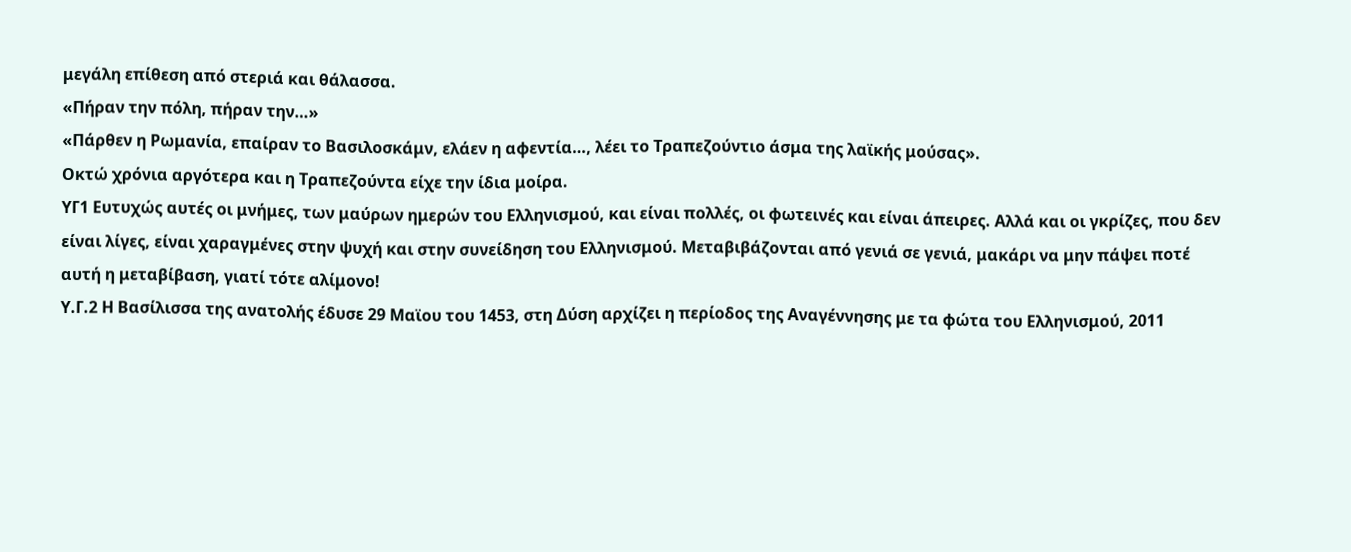μεγάλη επίθεση από στεριά και θάλασσα.
«Πήραν την πόλη, πήραν την…»
«Πάρθεν η Ρωμανία, επαίραν το Βασιλοσκάμν, ελάεν η αφεντία…, λέει το Τραπεζούντιο άσμα της λαϊκής μούσας».
Οκτώ χρόνια αργότερα και η Τραπεζούντα είχε την ίδια μοίρα.
ΥΓ1 Ευτυχώς αυτές οι μνήμες, των μαύρων ημερών του Ελληνισμού, και είναι πολλές, οι φωτεινές και είναι άπειρες. Αλλά και οι γκρίζες, που δεν είναι λίγες, είναι χαραγμένες στην ψυχή και στην συνείδηση του Ελληνισμού. Μεταβιβάζονται από γενιά σε γενιά, μακάρι να μην πάψει ποτέ αυτή η μεταβίβαση, γιατί τότε αλίμονο!
Υ.Γ.2 Η Βασίλισσα της ανατολής έδυσε 29 Μαϊου του 1453, στη Δύση αρχίζει η περίοδος της Αναγέννησης με τα φώτα του Ελληνισμού, 2011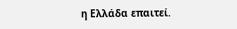η Ελλάδα επαιτεί.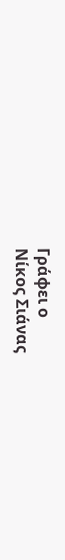Γράφει ο
Νίκος Σιάνας